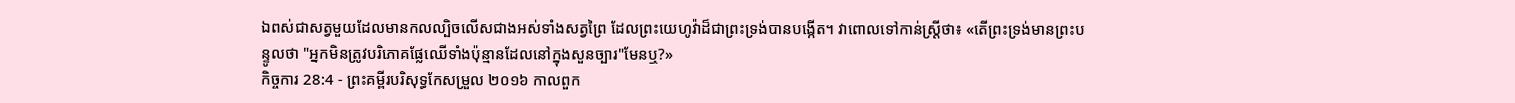ឯពស់ជាសត្វមួយដែលមានកលល្បិចលើសជាងអស់ទាំងសត្វព្រៃ ដែលព្រះយេហូវ៉ាដ៏ជាព្រះទ្រង់បានបង្កើត។ វាពោលទៅកាន់ស្ត្រីថា៖ «តើព្រះទ្រង់មានព្រះបន្ទូលថា "អ្នកមិនត្រូវបរិភោគផ្លែឈើទាំងប៉ុន្មានដែលនៅក្នុងសួនច្បារ"មែនឬ?»
កិច្ចការ 28:4 - ព្រះគម្ពីរបរិសុទ្ធកែសម្រួល ២០១៦ កាលពួក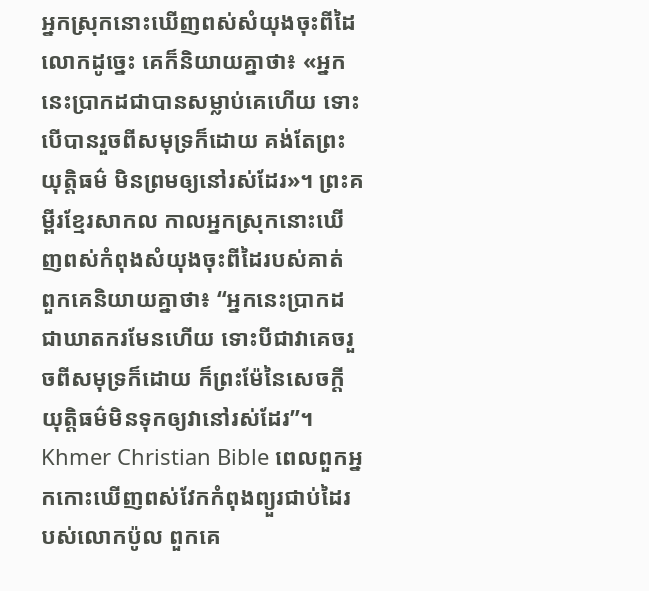អ្នកស្រុកនោះឃើញពស់សំយុងចុះពីដៃលោកដូច្នេះ គេក៏និយាយគ្នាថា៖ «អ្នកនេះប្រាកដជាបានសម្លាប់គេហើយ ទោះបើបានរួចពីសមុទ្រក៏ដោយ គង់តែព្រះយុត្តិធម៌ មិនព្រមឲ្យនៅរស់ដែរ»។ ព្រះគម្ពីរខ្មែរសាកល កាលអ្នកស្រុកនោះឃើញពស់កំពុងសំយុងចុះពីដៃរបស់គាត់ ពួកគេនិយាយគ្នាថា៖ “អ្នកនេះប្រាកដជាឃាតករមែនហើយ ទោះបីជាវាគេចរួចពីសមុទ្រក៏ដោយ ក៏ព្រះម៉ែនៃសេចក្ដីយុត្តិធម៌មិនទុកឲ្យវានៅរស់ដែរ”។ Khmer Christian Bible ពេលពួកអ្នកកោះឃើញពស់វែកកំពុងព្យួរជាប់ដៃរបស់លោកប៉ូល ពួកគេ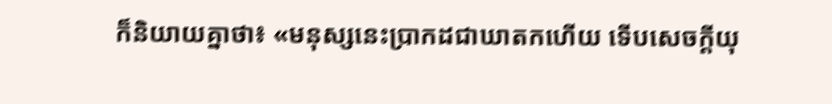ក៏និយាយគ្នាថា៖ «មនុស្សនេះប្រាកដជាឃាតកហើយ ទើបសេចក្ដីយុ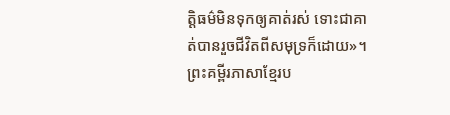ត្ដិធម៌មិនទុកឲ្យគាត់រស់ ទោះជាគាត់បានរួចជីវិតពីសមុទ្រក៏ដោយ»។ ព្រះគម្ពីរភាសាខ្មែរប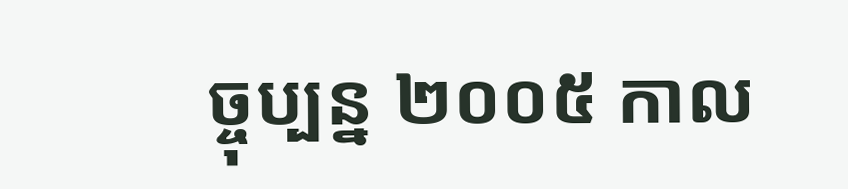ច្ចុប្បន្ន ២០០៥ កាល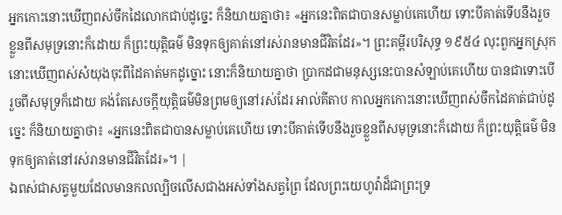អ្នកកោះនោះឃើញពស់ចឹកដៃលោកជាប់ដូច្នេះ ក៏និយាយគ្នាថា៖ «អ្នកនេះពិតជាបានសម្លាប់គេហើយ ទោះបីគាត់ទើបនឹងរួចខ្លួនពីសមុទ្រនោះក៏ដោយ ក៏ព្រះយុត្តិធម៌ មិនទុកឲ្យគាត់នៅរស់រានមានជីវិតដែរ»។ ព្រះគម្ពីរបរិសុទ្ធ ១៩៥៤ លុះពួកអ្នកស្រុកនោះឃើញពស់សំយុងចុះពីដៃគាត់មកដូច្នោះ នោះក៏និយាយគ្នាថា ប្រាកដជាមនុស្សនេះបានសំឡាប់គេហើយ បានជាទោះបើរួចពីសមុទ្រក៏ដោយ គង់តែសេចក្ដីយុត្តិធម៌មិនព្រមឲ្យនៅរស់ដែរ អាល់គីតាប កាលអ្នកកោះនោះឃើញពស់ចឹកដៃគាត់ជាប់ដូច្នេះ ក៏និយាយគ្នាថា៖ «អ្នកនេះពិតជាបានសម្លាប់គេហើយ ទោះបីគាត់ទើបនឹងរួចខ្លួនពីសមុទ្រនោះក៏ដោយ ក៏ព្រះយុត្ដិធម៌ មិនទុកឲ្យគាត់នៅរស់រានមានជីវិតដែរ»។ |
ឯពស់ជាសត្វមួយដែលមានកលល្បិចលើសជាងអស់ទាំងសត្វព្រៃ ដែលព្រះយេហូវ៉ាដ៏ជាព្រះទ្រ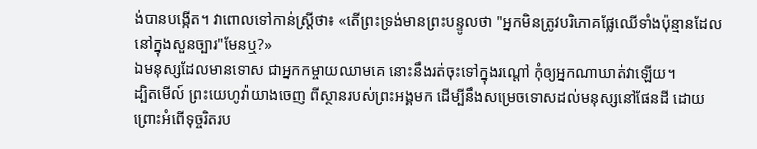ង់បានបង្កើត។ វាពោលទៅកាន់ស្ត្រីថា៖ «តើព្រះទ្រង់មានព្រះបន្ទូលថា "អ្នកមិនត្រូវបរិភោគផ្លែឈើទាំងប៉ុន្មានដែលនៅក្នុងសួនច្បារ"មែនឬ?»
ឯមនុស្សដែលមានទោស ជាអ្នកកម្ចាយឈាមគេ នោះនឹងរត់ចុះទៅក្នុងរណ្តៅ កុំឲ្យអ្នកណាឃាត់វាឡើយ។
ដ្បិតមើល៍ ព្រះយេហូវ៉ាយាងចេញ ពីស្ថានរបស់ព្រះអង្គមក ដើម្បីនឹងសម្រេចទោសដល់មនុស្សនៅផែនដី ដោយព្រោះអំពើទុច្ចរិតរប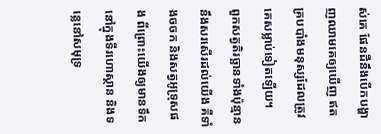ស់គេ ផែនដីនឹងបើកបង្ហាញឈាមគេឲ្យឃើញ ឥតគ្របបាំងមនុស្សដែលត្រូវគេសម្លាប់ទៀតឡើយ។
ពួកសត្វតិរច្ឆានទាំងប៉ុន្មាននឹងសរសើរដល់យើង គឺទាំងចចក និងសត្វអូទ្រុសផង ពីព្រោះយើងឲ្យមានទឹកនៅក្នុងទីរហោស្ថាន និងទន្លេនៅសមុទ្រ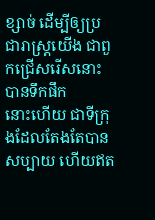ខ្សាច់ ដើម្បីឲ្យប្រជារាស្ត្រយើង ជាពួកជ្រើសរើសនោះបានទឹកផឹក
នោះហើយ ជាទីក្រុងដែលតែងតែបានសប្បាយ ហើយឥត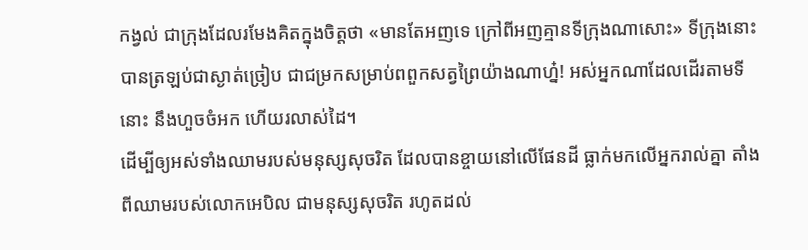កង្វល់ ជាក្រុងដែលរមែងគិតក្នុងចិត្តថា «មានតែអញទេ ក្រៅពីអញគ្មានទីក្រុងណាសោះ» ទីក្រុងនោះបានត្រឡប់ជាស្ងាត់ច្រៀប ជាជម្រកសម្រាប់ពពួកសត្វព្រៃយ៉ាងណាហ្ន៎! អស់អ្នកណាដែលដើរតាមទីនោះ នឹងហួចចំអក ហើយរលាស់ដៃ។
ដើម្បីឲ្យអស់ទាំងឈាមរបស់មនុស្សសុចរិត ដែលបានខ្ចាយនៅលើផែនដី ធ្លាក់មកលើអ្នករាល់គ្នា តាំងពីឈាមរបស់លោកអេបិល ជាមនុស្សសុចរិត រហូតដល់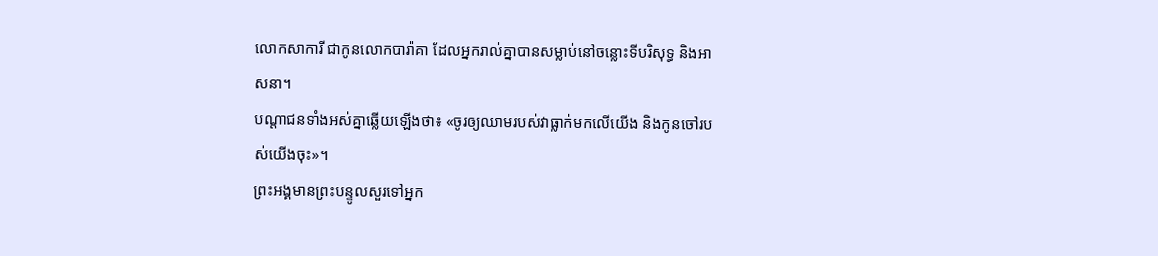លោកសាការី ជាកូនលោកបារ៉ាគា ដែលអ្នករាល់គ្នាបានសម្លាប់នៅចន្លោះទីបរិសុទ្ធ និងអាសនា។
បណ្តាជនទាំងអស់គ្នាឆ្លើយឡើងថា៖ «ចូរឲ្យឈាមរបស់វាធ្លាក់មកលើយើង និងកូនចៅរបស់យើងចុះ»។
ព្រះអង្គមានព្រះបន្ទូលសួរទៅអ្នក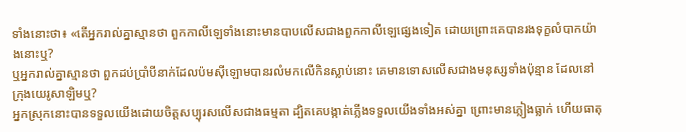ទាំងនោះថា៖ «តើអ្នករាល់គ្នាស្មានថា ពួកកាលីឡេទាំងនោះមានបាបលើសជាងពួកកាលីឡេផ្សេងទៀត ដោយព្រោះគេបានរងទុក្ខលំបាកយ៉ាងនោះឬ?
ឬអ្នករាល់គ្នាស្មានថា ពួកដប់ប្រាំបីនាក់ដែលប៉មស៊ីឡោមបានរលំមកលើកិនស្លាប់នោះ គេមានទោសលើសជាងមនុស្សទាំងប៉ុន្មាន ដែលនៅក្រុងយេរូសាឡិមឬ?
អ្នកស្រុកនោះបានទទួលយើងដោយចិត្តសប្បុរសលើសជាងធម្មតា ដ្បិតគេបង្កាត់ភ្លើងទទួលយើងទាំងអស់គ្នា ព្រោះមានភ្លៀងធ្លាក់ ហើយធាតុ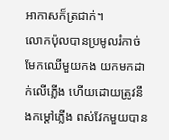អាកាសក៏ត្រជាក់។
លោកប៉ុលបានប្រមូលរំកាច់មែកឈើមួយកង យកមកដាក់លើភ្លើង ហើយដោយត្រូវនឹងកម្ដៅភ្លើង ពស់វែកមួយបាន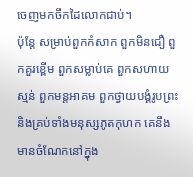ចេញមកចឹកដៃលោកជាប់។
ប៉ុន្តែ សម្រាប់ពួកកំសាក ពួកមិនជឿ ពួកគួរខ្ពើម ពួកសម្លាប់គេ ពួកសហាយស្មន់ ពួកមន្តអាគម ពួកថ្វាយបង្គំរូបព្រះ និងគ្រប់ទាំងមនុស្សភូតកុហក គេនឹងមានចំណែកនៅក្នុង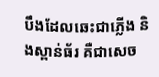បឹងដែលឆេះជាភ្លើង និងស្ពាន់ធ័រ គឺជាសេច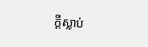ក្ដីស្លាប់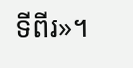ទីពីរ»។